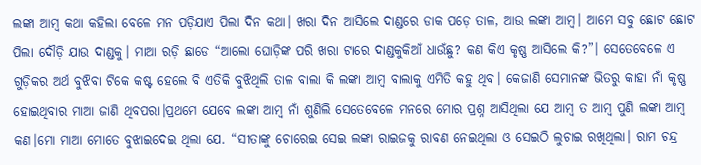ଲଙ୍କା ଆମ୍ବ କଥା କହିଲା ବେଳେ ମନ ପଡ଼ିଯାଏ ପିଲା ଦିନ କଥା। ଖରା ଦିନ ଆସିଲେ ଦାଣ୍ଡରେ ଡାକ ପଡ଼େ ତାଳ, ଆଉ ଲଙ୍କା ଆମ୍ବ। ଆମେ ସବୁ ଛୋଟ ଛୋଟ ପିଲା ଦୌଡ଼ି ଯାଉ ଦାଣ୍ଡକୁ। ମାଆ ରଡ଼ି ଛାଡେ “ଆଲୋ ଘୋଡ଼ିଙ୍କ ପରି ଖରା ଟାରେ ଦାଣ୍ଡକୁକିଆଁ ଧାଉଁଛୁ? କଣ କିଏ କୃଷ୍ଣ ଆସିଲେ କି?”। ସେତେବେଳେ ଏ ଗୁଡ଼ିକର ଅର୍ଥ ବୁଝିବା ଟିକେ କଷ୍ଟ ହେଲେ ବି ଏତିକି ବୁଝିଥିଲି ତାଳ ବାଲା କି ଲଙ୍କା ଆମ୍ବ ବାଲାକୁ ଏମିତି କହୁ ଥିବ। କେଜାଣି ସେମାନଙ୍କ ଭିତରୁ କାହା ନାଁ କୃଷ୍ଣ ହୋଇଥିବାର ମାଆ ଜାଣି ଥିବପରା।ପ୍ରଥମେ ଯେବେ ଲଙ୍କା ଆମ୍ବ ନାଁ ଶୁଣିଲି ସେତେବେଳେ ମନରେ ମୋର ପ୍ରଶ୍ନ ଆସିଥିଲା ଯେ ଆମ୍ବ ତ ଆମ୍ବ ପୁଣି ଲଙ୍କା ଆମ୍ବ କଣ।ମୋ ମାଆ ମୋତେ ବୁଝାଇଦେଇ ଥିଲା ଯେ. “ସୀତାଙ୍କୁ ଚୋରେଇ ସେଇ ଲଙ୍କା ରାଇଜକୁ ରାବଣ ନେଇଥିଲା ଓ ସେଇଠି ଲୁଚାଇ ରଖିଥିଲା। ରାମ ଚନ୍ଦ୍ର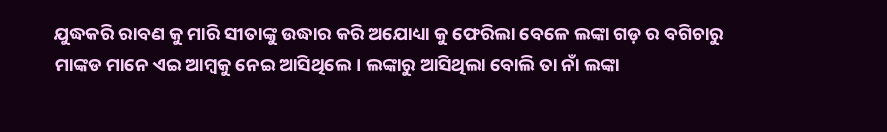ଯୁଦ୍ଧକରି ରାବଣ କୁ ମାରି ସୀତାଙ୍କୁ ଉଦ୍ଧାର କରି ଅଯୋଧ୍ୟା କୁ ଫେରିଲା ବେଳେ ଲଙ୍କା ଗଡ଼ ର ବଗିଚାରୁ ମାଙ୍କଡ ମାନେ ଏଇ ଆମ୍ବକୁ ନେଇ ଆସିଥିଲେ। ଲଙ୍କାରୁ ଆସିଥିଲା ବୋଲି ତା ନାଁ ଲଙ୍କା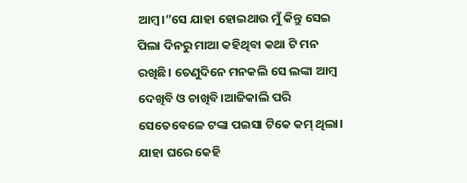ଆମ୍ବ।”ସେ ଯାହା ହୋଇଥାଉ ମୁଁ କିନ୍ତୁ ସେଇ ପିଲା ଦିନରୁ ମାଆ କହିଥିବା କଥା ଟି ମନ ରଖିଛି। ତେଣୁଦିନେ ମନକଲି ସେ ଲଙ୍କା ଆମ୍ବ ଦେଖିବି ଓ ଚାଖିବି।ଆଜିକାଲି ପରି ସେତେବେଳେ ଟଙ୍କା ପଇସା ଟିକେ କମ୍ ଥିଲା। ଯାହା ଘରେ କେହି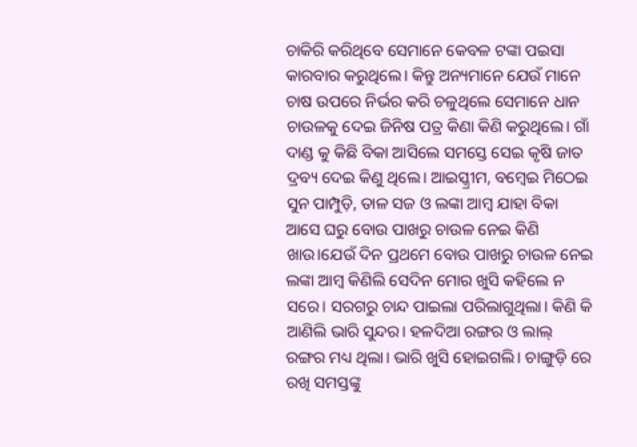ଚାକିରି କରିଥିବେ ସେମାନେ କେବଳ ଟଙ୍କା ପଇସା କାରବାର କରୁଥିଲେ। କିନ୍ତୁ ଅନ୍ୟମାନେ ଯେଉଁ ମାନେ ଚାଷ ଉପରେ ନିର୍ଭର କରି ଚଳୁଥିଲେ ସେମାନେ ଧାନ ଚାଉଳକୁ ଦେଇ ଜିନିଷ ପତ୍ର କିଣା କିଣି କରୁଥିଲେ। ଗାଁ ଦାଣ୍ଡ କୁ କିଛି ବିକା ଆସିଲେ ସମସ୍ତେ ସେଇ କୃଷି ଜାତ ଦ୍ରବ୍ୟ ଦେଇ କିଣୁ ଥିଲେ। ଆଇସ୍କ୍ରୀମ, ବମ୍ବେଇ ମିଠେଇ ସୁନ ପାମ୍ପୁଡ଼ି, ତାଳ ସଜ ଓ ଲଙ୍କା ଆମ୍ବ ଯାହା ବିକା ଆସେ ଘରୁ ବୋଉ ପାଖରୁ ଚାଉଳ ନେଇ କିଣି ଖାଉ।ଯେଉଁ ଦିନ ପ୍ରଥମେ ବୋଉ ପାଖରୁ ଚାଉଳ ନେଇ ଲଙ୍କା ଆମ୍ବ କିଣିଲି ସେଦିନ ମୋର ଖୁସି କହିଲେ ନ ସରେ। ସରଗରୁ ଚାନ୍ଦ ପାଇଲା ପରିଲାଗୁଥିଲା। କିଣି କି ଆଣିଲି ଭାରି ସୁନ୍ଦର। ହଳଦିଆ ରଙ୍ଗର ଓ ଲାଲ୍ ରଙ୍ଗର ମଧ୍ୟ ଥିଲା। ଭାରି ଖୁସି ହୋଇଗଲି। ଚାଙ୍ଗୁଡ଼ି ରେ ରଖି ସମସ୍ତଙ୍କୁ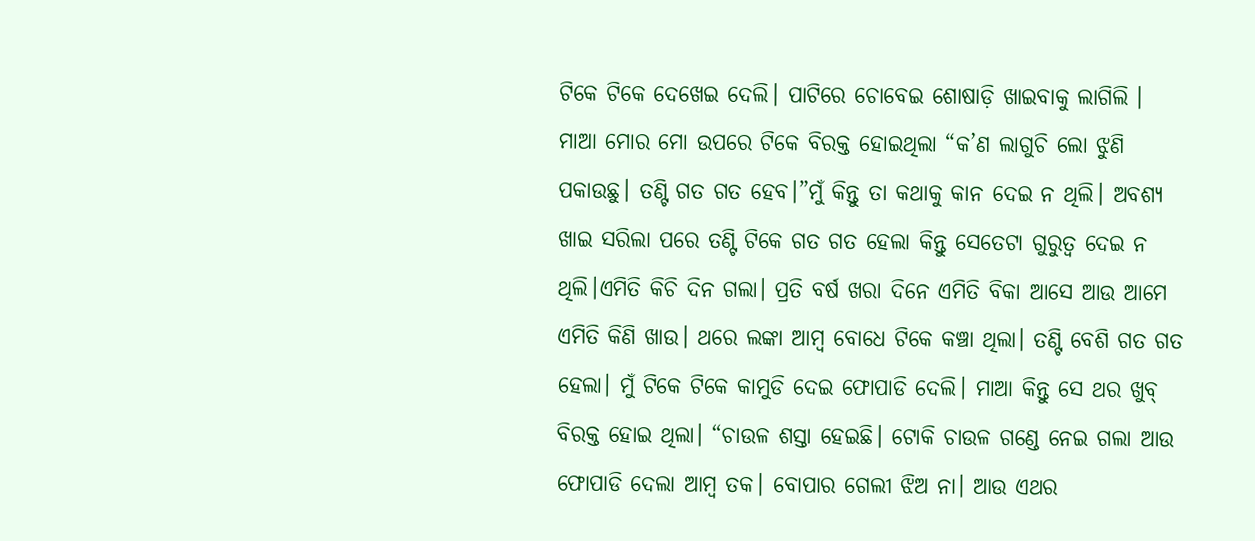ଟିକେ ଟିକେ ଦେଖେଇ ଦେଲି। ପାଟିରେ ଚୋବେଇ ଶୋଷାଡ଼ି ଖାଇବାକୁ ଲାଗିଲି । ମାଆ ମୋର ମୋ ଉପରେ ଟିକେ ବିରକ୍ତ ହୋଇଥିଲା “କ’ଣ ଲାଗୁଚି ଲୋ ଝୁଣି ପକାଉଛୁ। ତଣ୍ଟି ଗତ ଗତ ହେବ।”ମୁଁ କିନ୍ତୁ ତା କଥାକୁ କାନ ଦେଇ ନ ଥିଲି। ଅବଶ୍ୟ ଖାଇ ସରିଲା ପରେ ତଣ୍ଟି ଟିକେ ଗତ ଗତ ହେଲା କିନ୍ତୁ ସେତେଟା ଗୁରୁତ୍ଵ ଦେଇ ନ ଥିଲି।ଏମିତି କିଚି ଦିନ ଗଲା। ପ୍ରତି ବର୍ଷ ଖରା ଦିନେ ଏମିତି ବିକା ଆସେ ଆଉ ଆମେ ଏମିତି କିଣି ଖାଉ। ଥରେ ଲଙ୍କା ଆମ୍ବ ବୋଧେ ଟିକେ କଞ୍ଚା ଥିଲା। ତଣ୍ଟି ବେଶି ଗତ ଗତ ହେଲା। ମୁଁ ଟିକେ ଟିକେ କାମୁଡି ଦେଇ ଫୋପାଡି ଦେଲି। ମାଆ କିନ୍ତୁ ସେ ଥର ଖୁବ୍ ବିରକ୍ତ ହୋଇ ଥିଲା। “ଚାଉଳ ଶସ୍ତା ହେଇଛି। ଟୋକି ଚାଉଳ ଗଣ୍ଡେ ନେଇ ଗଲା ଆଉ ଫୋପାଡି ଦେଲା ଆମ୍ବ ତକ। ବୋପାର ଗେଲୀ ଝିଅ ନା। ଆଉ ଏଥର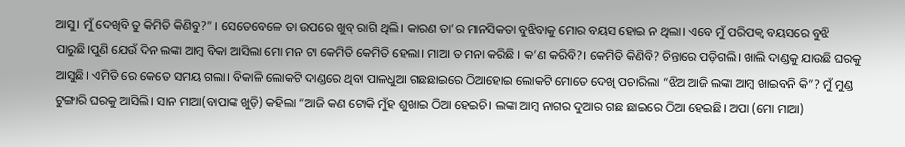ଆସୁ। ମୁଁ ଦେଖିବି ତୁ କିମିତି କିଣିବୁ?” । ସେତେବେଳେ ତା ଉପରେ ଖୁବ୍ ରାଗି ଥିଲି। କାରଣ ତା’ର ମାନସିକତା ବୁଝିବାକୁ ମୋର ବୟସ ହୋଇ ନ ଥିଲା। ଏବେ ମୁଁ ପରିପକ୍ବ ବୟସରେ ବୁଝି ପାରୁଛି।ପୁଣି ଯେଉଁ ଦିନ ଲଙ୍କା ଆମ୍ବ ବିକା ଆସିଲା ମୋ ମନ ଟା କେମିତି କେମିତି ହେଲା। ମାଆ ତ ମନା କରିଛି । କ’ଣ କରିବି?। କେମିତି କିଣିବି? ଚିନ୍ତାରେ ପଡ଼ିଗଲି। ଖାଲି ଦାଣ୍ଡକୁ ଯାଉଛି ଘରକୁ ଆସୁଛି। ଏମିତି ରେ କେତେ ସମୟ ଗଲା। ବିକାଳି ଲୋକଟି ଦାଣ୍ଡରେ ଥିବା ପାଳଧୁଆ ଗଛଛାଇରେ ଠିଆହୋଇ ଲୋକଟି ମୋତେ ଦେଖି ପଚାରିଲା “ଝିଅ ଆଜି ଲଙ୍କା ଆମ୍ବ ଖାଇବନି କି”? ମୁଁ ମୁଣ୍ଡ ଟୁଙ୍ଗାରି ଘରକୁ ଆସିଲି। ସାନ ମାଆ(ବାପାଙ୍କ ଖୁଡ଼ି) କହିଲା “ଆଜି କଣ ଟୋକି ମୁଁହ ଶୁଖାଇ ଠିଆ ହେଇଚି। ଲଙ୍କା ଆମ୍ବ ନାଗର ଦୁଆର ଗଛ ଛାଇରେ ଠିଆ ହେଇଛି। ଅପା (ମୋ ମାଆ)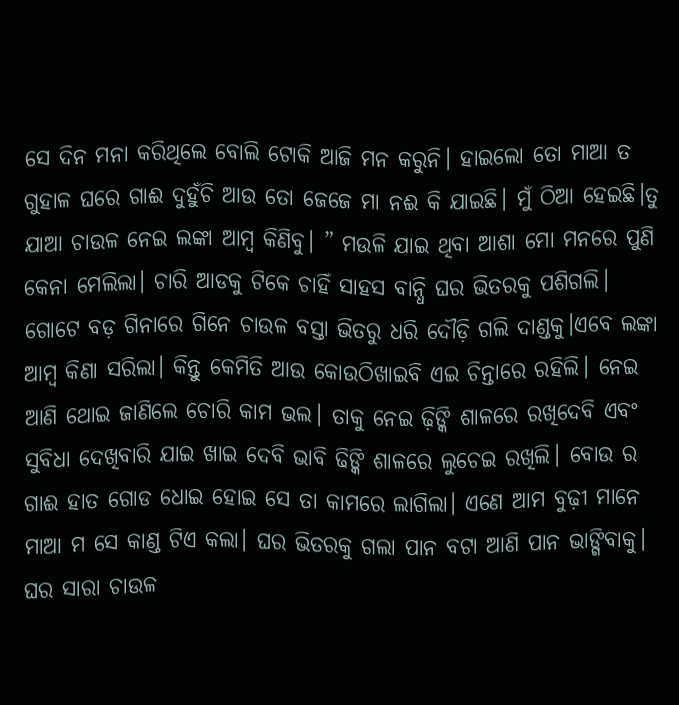ସେ ଦିନ ମନା କରିଥିଲେ ବୋଲି ଟୋକି ଆଜି ମନ କରୁନି। ହାଇଲୋ ତୋ ମାଆ ତ ଗୁହାଳ ଘରେ ଗାଈ ଦୁହୁଁଚି ଆଉ ତୋ ଜେଜେ ମା ନଈ କି ଯାଇଛି। ମୁଁ ଠିଆ ହେଇଛି।ତୁ ଯାଆ ଚାଉଳ ନେଇ ଲଙ୍କା ଆମ୍ବ କିଣିବୁ। ” ମଉଳି ଯାଇ ଥିବା ଆଶା ମୋ ମନରେ ପୁଣି କେନା ମେଲିଲା। ଚାରି ଆଡକୁ ଟିକେ ଚାହିଁ ସାହସ ବାନ୍ଧି ଘର ଭିତରକୁ ପଶିଗଲି। ଗୋଟେ ବଡ଼ ଗିନାରେ ଗିନେ ଚାଉଳ ବସ୍ତା ଭିତରୁ ଧରି ଦୌଡ଼ି ଗଲି ଦାଣ୍ଡକୁ।ଏବେ ଲଙ୍କା ଆମ୍ବ କିଣା ସରିଲା। କିନ୍ତୁ କେମିତି ଆଉ କୋଉଠିଖାଇବି ଏଇ ଚିନ୍ତାରେ ରହିଲି। ନେଇ ଆଣି ଥୋଇ ଜାଣିଲେ ଚୋରି କାମ ଭଲ। ତାକୁ ନେଇ ଢ଼ିଙ୍କି ଶାଳରେ ରଖିଦେବି ଏବଂ ସୁବିଧା ଦେଖିବାରି ଯାଇ ଖାଇ ଦେବି ଭାବି ଢିଙ୍କି ଶାଳରେ ଲୁଚେଇ ରଖିଲି। ବୋଉ ର ଗାଈ ହାତ ଗୋଡ ଧୋଇ ହୋଇ ସେ ତା କାମରେ ଲାଗିଲା। ଏଣେ ଆମ ବୁଢ଼ୀ ମାନେ ମାଆ ମ ସେ କାଣ୍ଡ ଟିଏ କଲା। ଘର ଭିତରକୁ ଗଲା ପାନ ବଟା ଆଣି ପାନ ଭାଙ୍ଗିବାକୁ। ଘର ସାରା ଚାଉଳ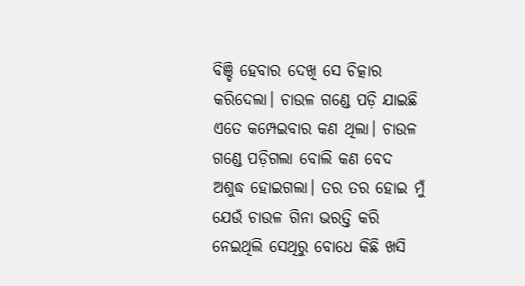ବିଞ୍ଚି ହେବାର ଦେଖି ସେ ଚିତ୍କାର କରିଦେଲା। ଚାଉଳ ଗଣ୍ଡେ ପଡ଼ି ଯାଇଛି ଏତେ କମ୍ପେଇବାର କଣ ଥିଲା। ଚାଉଳ ଗଣ୍ଡେ ପଡ଼ିଗଲା ବୋଲି କଣ ବେଦ ଅଶୁଦ୍ଧ ହୋଇଗଲା। ତର ତର ହୋଇ ମୁଁ ଯେଉଁ ଚାଉଳ ଗିନା ଭରତ୍ତି କରି ନେଇଥିଲି ସେଥିରୁ ବୋଧେ କିଛି ଖସି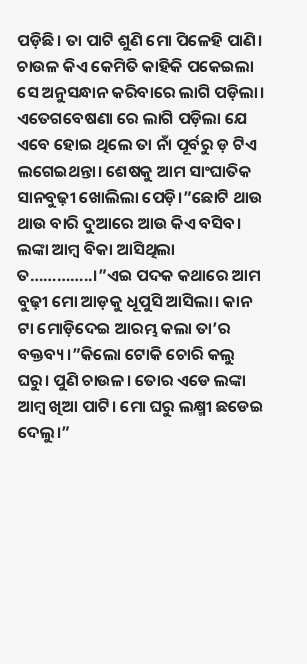ପଡ଼ିଛି। ତା ପାଟି ଶୁଣି ମୋ ପିଳେହି ପାଣି। ଚାଉଳ କିଏ କେମିତି କାହିକି ପକେଇଲା ସେ ଅନୁସନ୍ଧାନ କରିବାରେ ଲାଗି ପଡ଼ିଲା। ଏତେଗବେଷଣା ରେ ଲାଗି ପଡ଼ିଲା ଯେ ଏବେ ହୋଇ ଥିଲେ ତା ନାଁ ପୂର୍ବରୁ ଡ଼ ଟିଏ ଲଗେଇଥନ୍ତା। ଶେଷକୁ ଆମ ସାଂଘାତିକ ସାନବୁଢ଼ୀ ଖୋଲିଲା ପେଡ଼ି।”ଛୋଟି ଥାଉ ଥାଉ ବାରି ଦୁଆରେ ଆଉ କିଏ ବସିବ। ଲଙ୍କା ଆମ୍ବ ବିକା ଆସିଥିଲା ତ…………..।”ଏଇ ପଦକ କଥାରେ ଆମ ବୁଢ଼ୀ ମୋ ଆଡ଼କୁ ଧୂପୁସି ଆସିଲା। କାନ ଟା ମୋଡ଼ିଦେଇ ଆରମ୍ଭ କଲା ତା’ର ବକ୍ତବ୍ୟ।”କିଲୋ ଟୋକି ଚୋରି କଲୁ ଘରୁ। ପୁଣି ଚାଉଳ। ତୋର ଏଡେ ଲଙ୍କା ଆମ୍ବ ଖିଆ ପାଟି। ମୋ ଘରୁ ଲକ୍ଷ୍ମୀ ଛଡେଇ ଦେଲୁ।”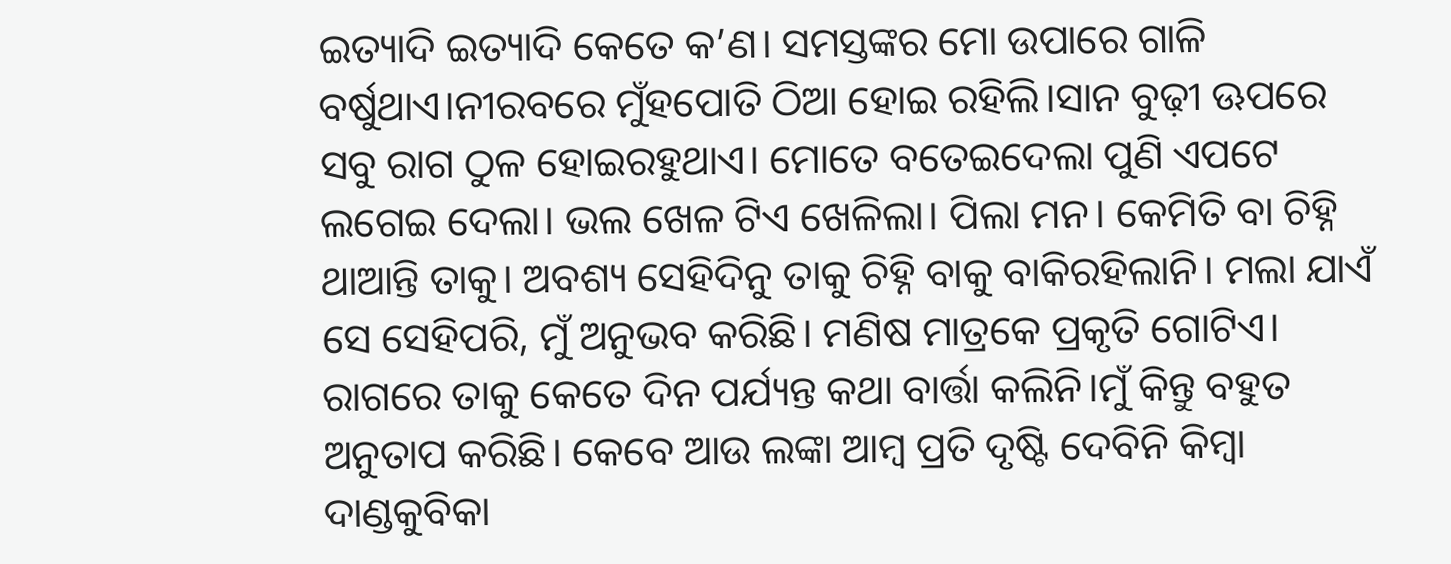ଇତ୍ୟାଦି ଇତ୍ୟାଦି କେତେ କ’ଣ। ସମସ୍ତଙ୍କର ମୋ ଉପାରେ ଗାଳି ବର୍ଷୁଥାଏ।ନୀରବରେ ମୁଁହପୋତି ଠିଆ ହୋଇ ରହିଲି।ସାନ ବୁଢ଼ୀ ଊପରେ ସବୁ ରାଗ ଠୁଳ ହୋଇରହୁଥାଏ। ମୋତେ ବତେଇଦେଲା ପୁଣି ଏପଟେ ଲଗେଇ ଦେଲା। ଭଲ ଖେଳ ଟିଏ ଖେଳିଲା। ପିଲା ମନ। କେମିତି ବା ଚିହ୍ନି ଥାଆନ୍ତି ତାକୁ। ଅବଶ୍ୟ ସେହିଦିନୁ ତାକୁ ଚିହ୍ନି ବାକୁ ବାକିରହିଲାନି। ମଲା ଯାଏଁ ସେ ସେହିପରି, ମୁଁ ଅନୁଭବ କରିଛି। ମଣିଷ ମାତ୍ରକେ ପ୍ରକୃତି ଗୋଟିଏ। ରାଗରେ ତାକୁ କେତେ ଦିନ ପର୍ଯ୍ୟନ୍ତ କଥା ବାର୍ତ୍ତା କଲିନି।ମୁଁ କିନ୍ତୁ ବହୁତ ଅନୁତାପ କରିଛି। କେବେ ଆଉ ଲଙ୍କା ଆମ୍ବ ପ୍ରତି ଦୃଷ୍ଟି ଦେବିନି କିମ୍ବା ଦାଣ୍ଡକୁବିକା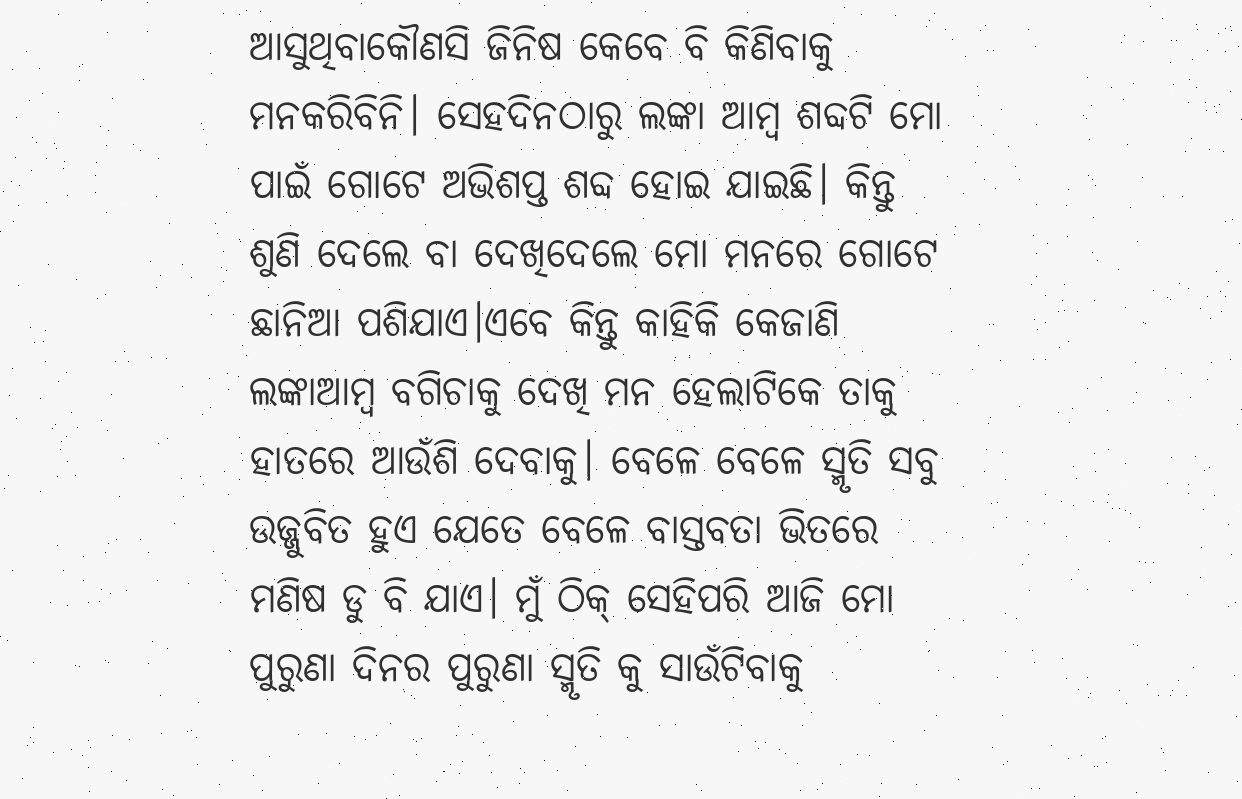ଆସୁଥିବାକୌଣସି ଜିନିଷ କେବେ ବି କିଣିବାକୁ ମନକରିବିନି। ସେହଦିନଠାରୁ ଲଙ୍କା ଆମ୍ବ ଶବ୍ଦଟି ମୋ ପାଇଁ ଗୋଟେ ଅଭିଶପ୍ତ ଶବ୍ଦ ହୋଇ ଯାଇଛି। କିନ୍ତୁ ଶୁଣି ଦେଲେ ବା ଦେଖିଦେଲେ ମୋ ମନରେ ଗୋଟେ ଛାନିଆ ପଶିଯାଏ।ଏବେ କିନ୍ତୁ କାହିକି କେଜାଣି ଲଙ୍କାଆମ୍ବ ବଗିଚାକୁ ଦେଖି ମନ ହେଲାଟିକେ ତାକୁ ହାତରେ ଆଉଁଶି ଦେବାକୁ। ବେଳେ ବେଳେ ସ୍ମୃତି ସବୁ ଉଜ୍ଜୁବିତ ହୁଏ ଯେତେ ବେଳେ ବାସ୍ତବତା ଭିତରେ ମଣିଷ ଡୁ ବି ଯାଏ। ମୁଁ ଠିକ୍ ସେହିପରି ଆଜି ମୋ ପୁରୁଣା ଦିନର ପୁରୁଣା ସ୍ମୃତି କୁ ସାଉଁଟିବାକୁ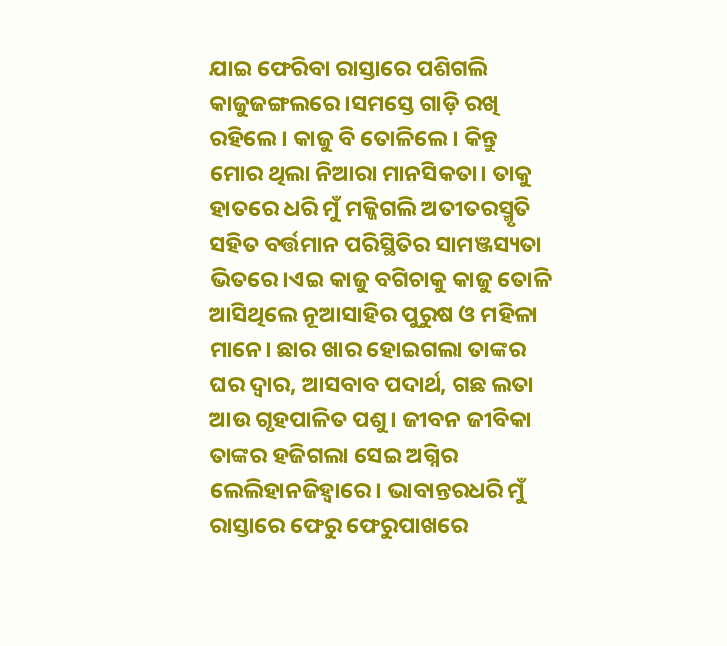ଯାଇ ଫେରିବା ରାସ୍ତାରେ ପଶିଗଲି କାଜୁଜଙ୍ଗଲରେ।ସମସ୍ତେ ଗାଡ଼ି ରଖି ରହିଲେ। କାଜୁ ବି ତୋଳିଲେ। କିନ୍ତୁ ମୋର ଥିଲା ନିଆରା ମାନସିକତା। ତାକୁ ହାତରେ ଧରି ମୁଁ ମଜ୍ଜିଗଲି ଅତୀତରସ୍ମୃତି ସହିତ ବର୍ତ୍ତମାନ ପରିସ୍ଥିତିର ସାମଞ୍ଜସ୍ୟତା ଭିତରେ।ଏଇ କାଜୁ ବଗିଚାକୁ କାଜୁ ତୋଳି ଆସିଥିଲେ ନୂଆସାହିର ପୁରୁଷ ଓ ମହିଳା ମାନେ। ଛାର ଖାର ହୋଇଗଲା ତାଙ୍କର ଘର ଦ୍ଵାର, ଆସବାବ ପଦାର୍ଥ, ଗଛ ଲତା ଆଉ ଗୃହପାଳିତ ପଶୁ। ଜୀବନ ଜୀବିକା ତାଙ୍କର ହଜିଗଲା ସେଇ ଅଗ୍ନିର ଲେଲିହାନଜିହ୍ଵାରେ। ଭାବାନ୍ତରଧରି ମୁଁ ରାସ୍ତାରେ ଫେରୁ ଫେରୁପାଖରେ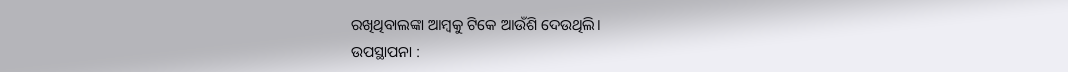ରଖିଥିବାଲଙ୍କା ଆମ୍ବକୁ ଟିକେ ଆଉଁଶି ଦେଉଥିଲି।
ଉପସ୍ଥାପନା :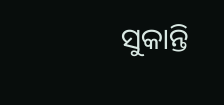ସୁକାନ୍ତି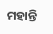ମହାନ୍ତି